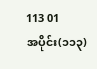113 01
အပိုင်း(၁၁၃)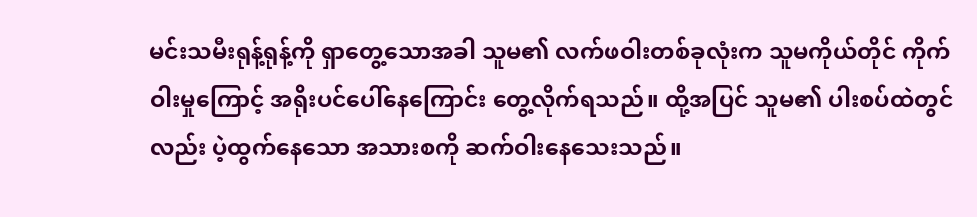မင်းသမီးရုန့်ရုန့်ကို ရှာတွေ့သောအခါ သူမ၏ လက်ဖဝါးတစ်ခုလုံးက သူမကိုယ်တိုင် ကိုက်ဝါးမှုကြောင့် အရိုးပင်ပေါ်နေကြောင်း တွေ့လိုက်ရသည်။ ထို့အပြင် သူမ၏ ပါးစပ်ထဲတွင်လည်း ပဲ့ထွက်နေသော အသားစကို ဆက်ဝါးနေသေးသည်။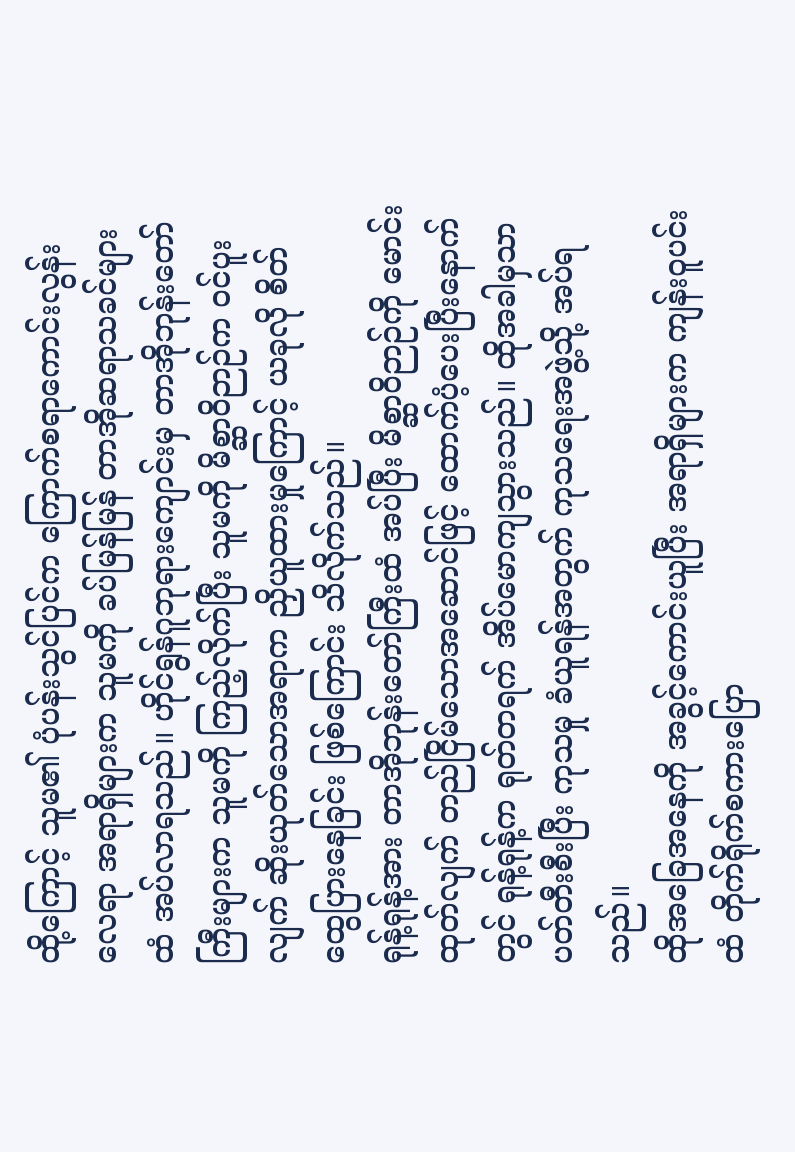ထို့ကြောင့် သူမ၏ ပုံပန်းသွင်ပြင်က ကြောက်စရာကောင်းလွန်းလေရာ အရာရှိများက သူမကို ခပ်မြန်မြန် တာအိုဆရာသခင်များထံ အပ်လာရသည်။ ဟိုင်ရွန်ဂူဘုရားကျောင်းမှ တာအိုဘုန်းတော်ကြီးများက သူမကို ကြည့်လိုက်ပြီး သူမကို မိစ္ဆာဝိဉာဉ်က ဝင်ပူးလျက် ဆိုးယုတ်သောအရာက ညှိယူထားမှုကြောင့် ယခုလို စိတ်ထွေပြားနေခြင်း ဖြစ်ကြောင်း သိလိုက်သည်။
ရုန့်ရုန့်အား တာအိုဘုန်းတော်ကြီးထံ အပ်ပြီး မိစ္ဆာဝိဉာဉ်ကို မောင်းထုတ်လျက် တည်ငြိမ်သောအဆောင်ဖြင့် ထောက်ပံ့ပေးပြီးနောက်တွင် ရုန့်ရုန့်က ရုတ်တရက် အိပ်မောကျသွားသည်။ ထိုအခါမှသာ ပတ်တီးစီးပြီး ကုသမှု ခံယူရန်အတွက် ကုသရေးအဖွဲ့သို့ အပ်ရသည်။
ထိုအခြေအနေကို အခွင့်ကောင်းယူပြီး အရာရှိများက ကျန်းဝူပင်းထံ တိုက်ရိုက်စကားပြော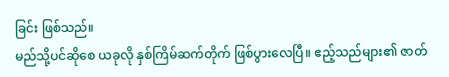ခြင်း ဖြစ်သည်။
မည်သို့ပင်ဆိုစေ ယခုလို နှစ်ကြိမ်ဆက်တိုက် ဖြစ်ပွားလေပြီ။ ဧည့်သည်များ၏ ဇာတ်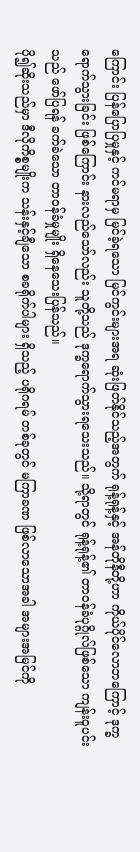ကြောင်း ပြန်ပြောပြမှုနှင့် ကင်မရာမှ မြင်ခဲ့ရသော မြင်ကွင်းများအရ ဆုံးဖြတ်နိုင်သည့်အတွက် ရုန့်ရုန့်နှင့် အန်တိုနီတို့ဟာ ကိုယ်ပိုင်လောဘကြောင့် ဒုက္ခရောက်သွားခြင်း ဖြစ်ကြောင်း နားလည်သော်လည်း သူတို့သည် ဒုက္ခရောက်သွားရသေးသည်။ သို့ရာတွင် ရုန့်ရုန့်၏ တာဝန်ခံပုဂ္ဂိုလ်ဖြစ်သော ကျန်းဝူပင်းသည် ဖော်ပြရန် ခက်ခဲသော တာဝန်ခံမှုမျိုး ရှိနေသေးပြန်သည်။
ပို၍ဆိုးသည်မှာ ဒီလိုကိစ္စမျိုးက သန်းနှင့်ချီသော စခရိုက်ပါများ ရှိသည့် ပရိုဂရမ် တစ်ခုတွင် မကြာခဏ ဖြစ်လာသောအခါ အများအမြင်ကို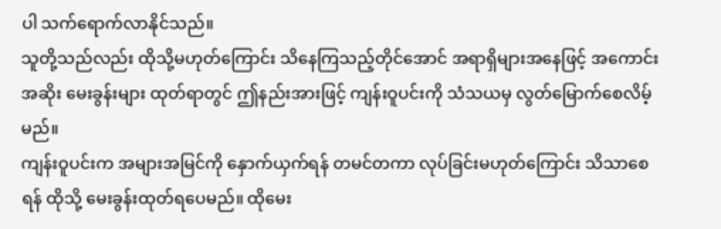ပါ သက်ရောက်လာနိုင်သည်။
သူတို့သည်လည်း ထိုသို့မဟုတ်ကြောင်း သိနေကြသည့်တိုင်အောင် အရာရှိများအနေဖြင့် အကောင်းအဆိုး မေးခွန်းများ ထုတ်ရာတွင် ဤနည်းအားဖြင့် ကျန်းဝူပင်းကို သံသယမှ လွတ်မြောက်စေလိမ့်မည်။
ကျန်းဝူပင်းက အများအမြင်ကို နှောက်ယှက်ရန် တမင်တကာ လုပ်ခြင်းမဟုတ်ကြောင်း သိသာစေရန် ထိုသို့ မေးခွန်းထုတ်ရပေမည်။ ထိုမေး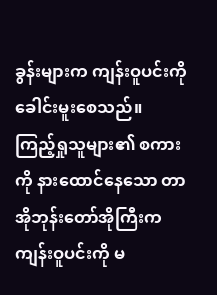ခွန်းများက ကျန်းဝူပင်းကို ခေါင်းမူးစေသည်။
ကြည့်ရှုသူများ၏ စကားကို နားထောင်နေသော တာအိုဘုန်းတော်အိုကြီးက ကျန်းဝူပင်းကို မ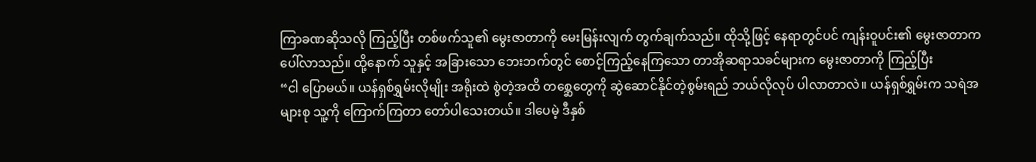ကြာခဏဆိုသလို ကြည့်ပြီး တစ်ဖက်သူ၏ မွေးဇာတာကို မေးမြန်းလျက် တွက်ချက်သည်။ ထိုသို့ဖြင့် နေရာတွင်ပင် ကျန်းဝူပင်း၏ မွေးဇာတာက ပေါ်လာသည်။ ထို့နောက် သူနှင့် အခြားသော ဘေးဘက်တွင် စောင့်ကြည့်နေကြသော တာအိုဆရာသခင်များက မွေးဇာတာကို ကြည့်ပြီး
“ငါ ပြောမယ်။ ယန်ရှစ်ရွှမ်းလိုမျိုး အရိုးထဲ စွဲတဲ့အထိ တစ္ဆေတွေကို ဆွဲဆောင်နိုင်တဲ့စွမ်းရည် ဘယ်လိုလုပ် ပါလာတာလဲ။ ယန်ရှစ်ရွှမ်းက သရဲအများစု သူ့ကို ကြောက်ကြတာ တော်ပါသေးတယ်။ ဒါပေမဲ့ ဒီနှစ်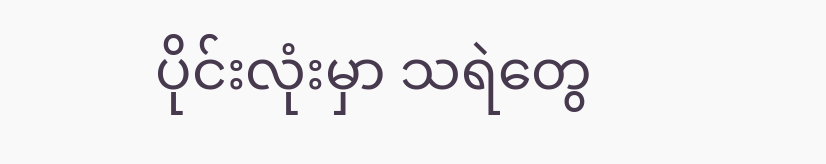ပိုင်းလုံးမှာ သရဲတွေ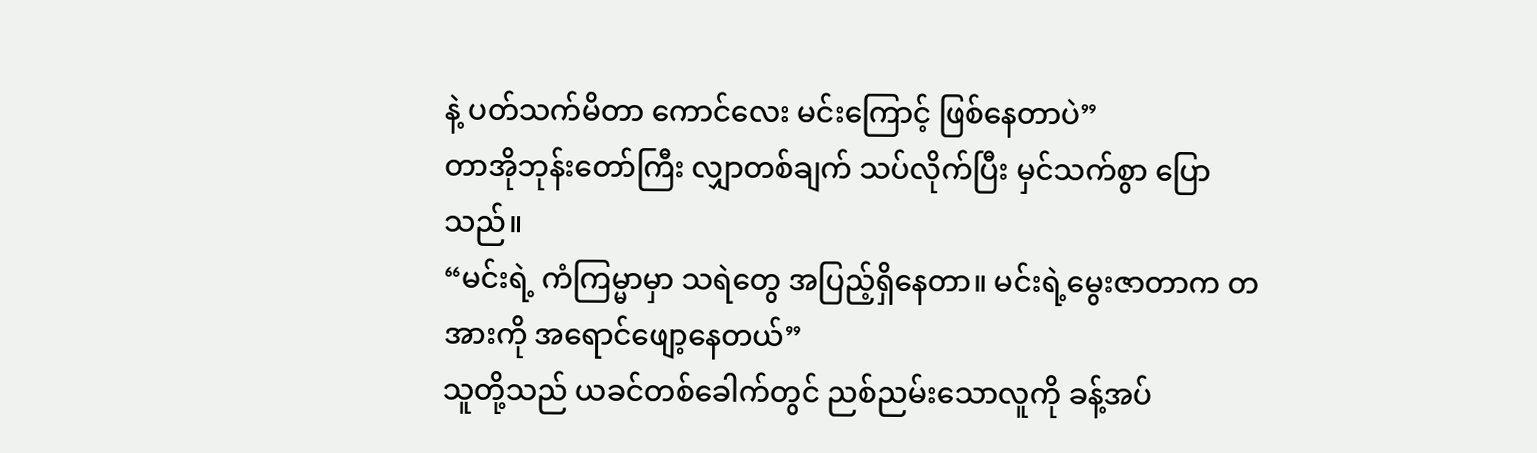နဲ့ ပတ်သက်မိတာ ကောင်လေး မင်းကြောင့် ဖြစ်နေတာပဲ”
တာအိုဘုန်းတော်ကြီး လျှာတစ်ချက် သပ်လိုက်ပြီး မှင်သက်စွာ ပြောသည်။
“မင်းရဲ့ ကံကြမ္မာမှာ သရဲတွေ အပြည့်ရှိနေတာ။ မင်းရဲ့မွေးဇာတာက တအားကို အရောင်ဖျော့နေတယ်”
သူတို့သည် ယခင်တစ်ခေါက်တွင် ညစ်ညမ်းသောလူကို ခန့်အပ်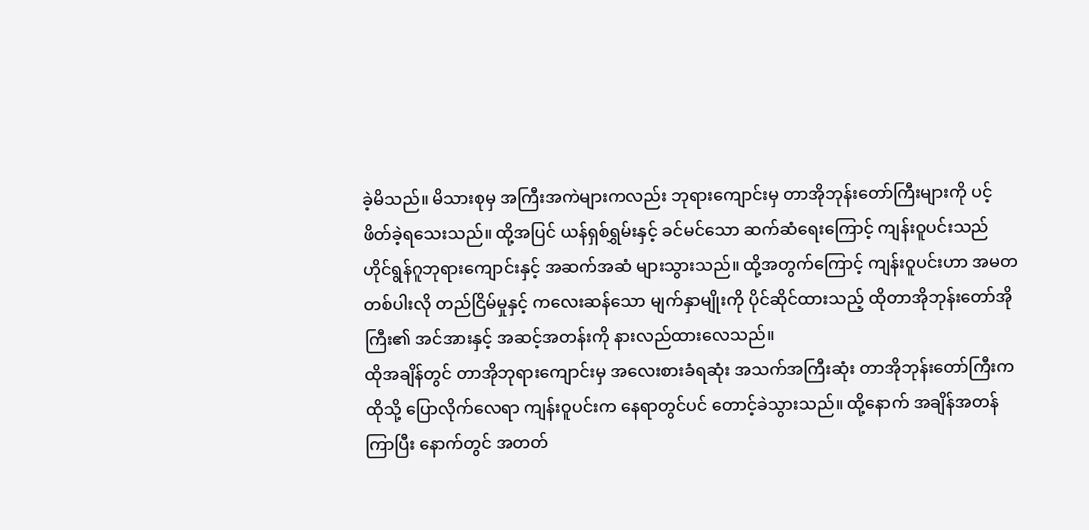ခဲ့မိသည်။ မိသားစုမှ အကြီးအကဲများကလည်း ဘုရားကျောင်းမှ တာအိုဘုန်းတော်ကြီးများကို ပင့်ဖိတ်ခဲ့ရသေးသည်။ ထို့အပြင် ယန်ရှစ်ရွှမ်းနှင့် ခင်မင်သော ဆက်ဆံရေးကြောင့် ကျန်းဝူပင်းသည် ဟိုင်ရွန်ဂူဘုရားကျောင်းနှင့် အဆက်အဆံ များသွားသည်။ ထို့အတွက်ကြောင့် ကျန်းဝူပင်းဟာ အမတတစ်ပါးလို တည်ငြိမ်မှုနှင့် ကလေးဆန်သော မျက်နှာမျိုးကို ပိုင်ဆိုင်ထားသည့် ထိုတာအိုဘုန်းတော်အိုကြီး၏ အင်အားနှင့် အဆင့်အတန်းကို နားလည်ထားလေသည်။
ထိုအချိန်တွင် တာအိုဘုရားကျောင်းမှ အလေးစားခံရဆုံး အသက်အကြီးဆုံး တာအိုဘုန်းတော်ကြီးက ထိုသို့ ပြောလိုက်လေရာ ကျန်းဝူပင်းက နေရာတွင်ပင် တောင့်ခဲသွားသည်။ ထို့နောက် အချိန်အတန်ကြာပြီး နောက်တွင် အတတ်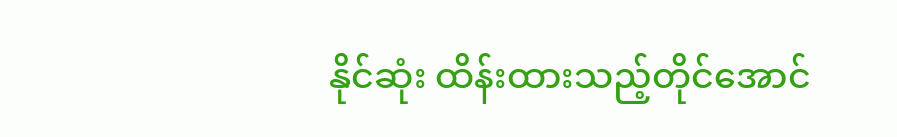နိုင်ဆုံး ထိန်းထားသည့်တိုင်အောင်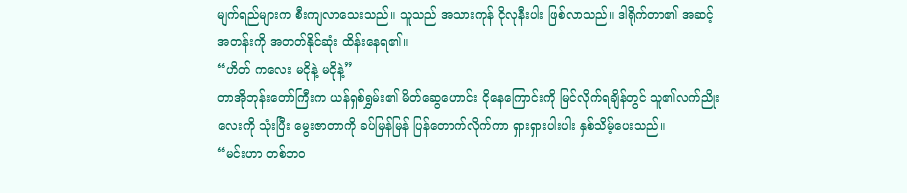မျက်ရည်များက စီးကျလာသေးသည်။ သူသည် အသားကုန် ငိုလုနီးပါး ဖြစ်လာသည်။ ဒါရိုက်တာ၏ အဆင့်အတန်းကို အတတ်နိုင်ဆုံး ထိန်းနေရ၏။
“ဟိတ် ကလေး မငိုနဲ့ မငိုနဲ့”
တာအိုဘုန်းတော်ကြီးက ယန်ရှစ်ရွှမ်း၏ မိတ်ဆွေဟောင်း ငိုနေကြောင်းကို မြင်လိုက်ရချိန်တွင် သူ၏လက်ညိုးလေးကို သုံးပြီး မွေးဇာတာကို ခပ်မြန်မြန် ပြန်တောက်လိုက်ကာ ရှားရှားပါးပါး နှစ်သိမ့်ပေးသည်။
“မင်းဟာ တစ်ဘဝ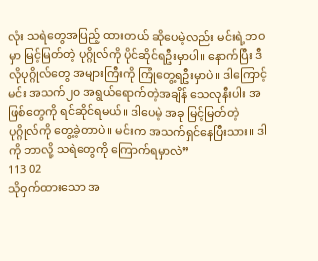လုံး သရဲတွေအပြည့် ထားတယ် ဆိုပေမဲ့လည်း မင်းရဲ့ဘဝမှာ မြင့်မြတ်တဲ့ ပုဂ္ဂိုလ်ကို ပိုင်ဆိုင်ရဦးမှာပါ။ နောက်ပြီး ဒီလိုပုဂ္ဂိုလ်တွေ အများကြီးကို ကြုံတွေ့ရဦးမှာပဲ။ ဒါကြောင့် မင်း အသက်၂၀ အရွယ်ရောက်တဲ့အချိန် သေလုနီးပါး အဖြစ်တွေကို ရင်ဆိုင်ရမယ်။ ဒါပေမဲ့ အခု မြင့်မြတ်တဲ့ ပုဂ္ဂိုလ်ကို တွေ့ခဲ့တာပဲ။ မင်းက အသက်ရှင်နေပြီးသား။ ဒါကို ဘာလို့ သရဲတွေကို ကြောက်ရမှာလဲ”
113 02
သိုဝှက်ထားသော အ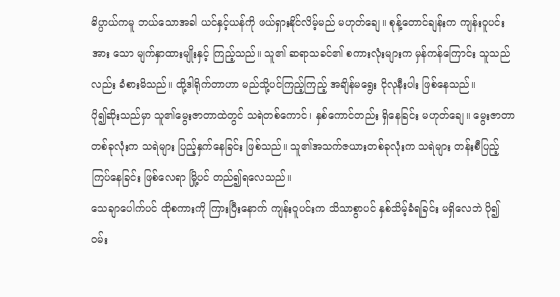ဓိပ္ပာယ်ကမူ ဘယ်သောအခါ ယင်နှင့်ယန်ကို ဖယ်ရှားနိုင်လိမ့်မည် မဟုတ်ချေ။ စုန့်တောင်ချန်းက ကျန်းဝူပင်းအား သော မျက်နှာထားမျိုးနှင့် ကြည့်သည်။ သူ၏ ဆရာသခင်၏ စကားလုံးများက မှန်ကန်ကြောင်း သူသည်လည်း ခံစားမိသည်။ ထို့ဒါရိုက်တာဟာ မည်သို့ပင်ကြည့်ကြည့် အချိန်မရွေး ငိုလုနီးပါး ဖြစ်နေသည်။
ပို၍ဆိုးသည်မှာ သူ၏မွေးဇာတာထဲတွင် သရဲတစ်ကောင်၊ နှစ်ကောင်တည်း ရှိနေခြင်း မဟုတ်ချေ။ မွေးဇာတာ တစ်ခုလုံးက သရဲများ ပြည့်နှက်နေခြင်း ဖြစ်သည်။ သူ၏အသက်ဇယားတစ်ခုလုံးက သရဲများ တန်းစီပြည့်ကြပ်နေခြင်း ဖြစ်လေရာ မြို့ပင် တည်၍ရလေသည်။
သေချာပေါက်ပင် ထိုစကားကို ကြားပြီးနောက် ကျန်းဝူပင်းက သိသာစွာပင် နှစ်သိမ့်ခံရခြင်း မရှိလေဘဲ ပို၍ဝမ်း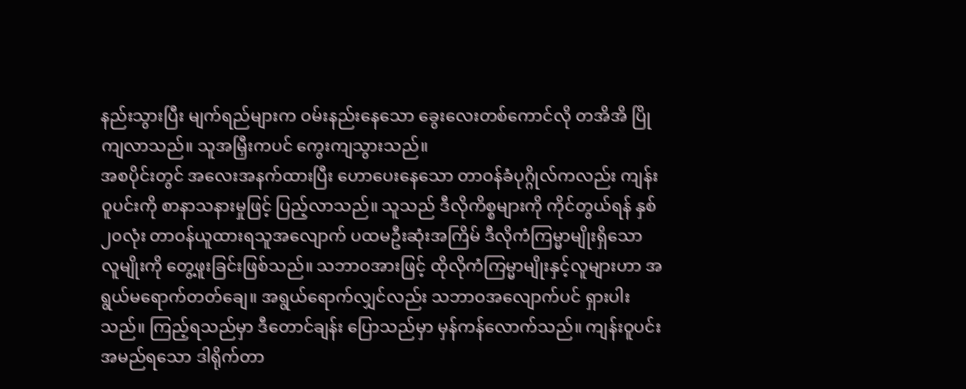နည်းသွားပြီး မျက်ရည်များက ဝမ်းနည်းနေသော ခွေးလေးတစ်ကောင်လို တအိအိ ပြိုကျလာသည်။ သူအမြှီးကပင် ကွေးကျသွားသည်။
အစပိုင်းတွင် အလေးအနက်ထားပြီး ဟောပေးနေသော တာဝန်ခံပုဂ္ဂိုလ်ကလည်း ကျန်းဝူပင်းကို စာနာသနားမှုဖြင့် ပြည့်လာသည်။ သူသည် ဒီလိုကိစ္စများကို ကိုင်တွယ်ရန် နှစ်၂၀လုံး တာဝန်ယူထားရသူအလျောက် ပထမဦးဆုံးအကြိမ် ဒီလိုကံကြမ္မာမျိုးရှိသော လူမျိုးကို တွေ့ဖူးခြင်းဖြစ်သည်။ သဘာဝအားဖြင့် ထိုလိုကံကြမ္မာမျိုးနှင့်လူများဟာ အရွယ်မရောက်တတ်ချေ။ အရွယ်ရောက်လျှင်လည်း သဘာဝအလျောက်ပင် ရှားပါးသည်။ ကြည့်ရသည်မှာ ဒီတောင်ချန်း ပြောသည်မှာ မှန်ကန်လောက်သည်။ ကျန်းဝူပင်း အမည်ရသော ဒါရိုက်တာ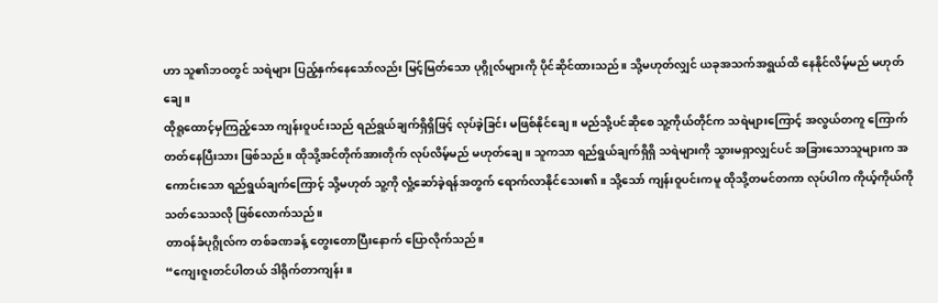ဟာ သူ၏ဘဝတွင် သရဲများ ပြည့်နှက်နေသော်လည်း မြင့်မြတ်သော ပုဂ္ဂိုလ်များကို ပိုင်ဆိုင်ထားသည်။ သို့မဟုတ်လျှင် ယခုအသက်အရွယ်ထိ နေနိုင်လိမ့်မည် မဟုတ်ချေ။
ထိုရူထောင့်မှကြည့်သော ကျန်းဝူပင်းသည် ရည်ရွယ်ချက်ရှိရှိဖြင့် လုပ်ခဲ့ခြင်း မဖြစ်နိုင်ချေ။ မည်သို့ပင်ဆိုစေ သူ့ကိုယ်တိုင်က သရဲများကြောင့် အလွယ်တကူ ကြောက်တတ်နေပြီးသား ဖြစ်သည်။ ထိုသို့အင်တိုက်အားတိုက် လုပ်လိမ့်မည် မဟုတ်ချေ။ သူကသာ ရည်ရွယ်ချက်ရှိရှိ သရဲများကို သွားမရှာလျှင်ပင် အခြားသောသူများက အကောင်းသော ရည်ရွယ်ချက်ကြောင့် သို့မဟုတ် သူ့ကို လှုံ့ဆော်ခဲ့ရန်အတွက် ရောက်လာနိုင်သေး၏။ သို့သော် ကျန်းဝူပင်းကမူ ထိုသို့တမင်တကာ လုပ်ပါက ကိုယ့်ကိုယ်ကို သတ်သေသလို ဖြစ်လောက်သည်။
တာဝန်ခံပုဂ္ဂိုလ်က တစ်ခဏခန့် တွေးတောပြီးနောက် ပြောလိုက်သည်။
“ကျေးဇူးတင်ပါတယ် ဒါရိုက်တာကျန်း။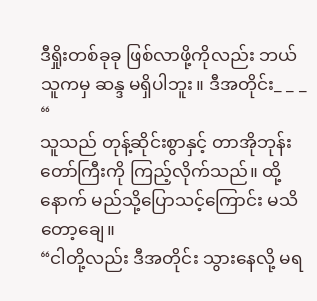ဒီရှိုးတစ်ခုခု ဖြစ်လာဖို့ကိုလည်း ဘယ်သူကမှ ဆန္ဒ မရှိပါဘူး။ ဒီအတိုင်း_ _ _ “
သူသည် တုန့်ဆိုင်းစွာနှင့် တာအိုဘုန်းတော်ကြီးကို ကြည့်လိုက်သည်။ ထို့နောက် မည်သို့ပြောသင့်ကြောင်း မသိတော့ချေ။
“ငါတို့လည်း ဒီအတိုင်း သွားနေလို့ မရ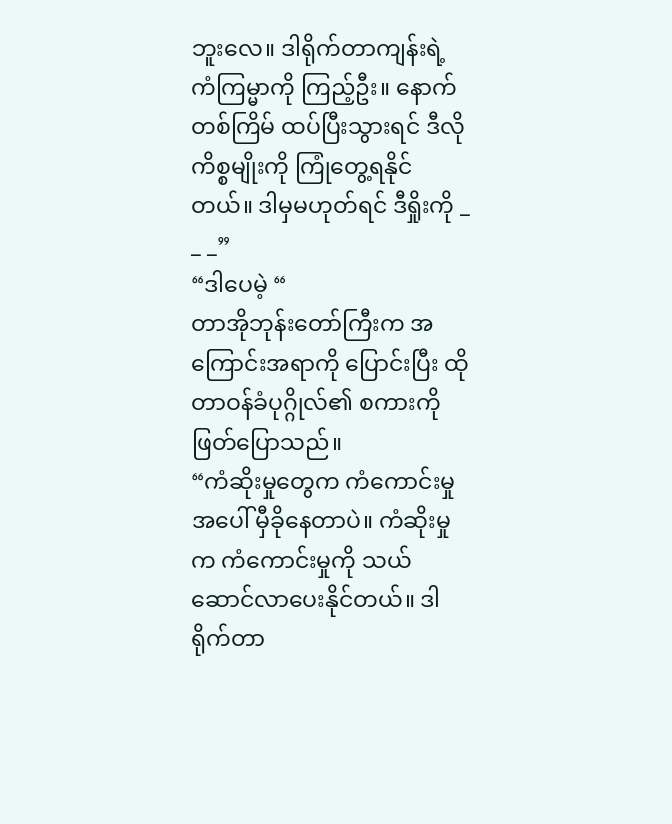ဘူးလေ။ ဒါရိုက်တာကျန်းရဲ့ ကံကြမ္မာကို ကြည့်ဦး။ နောက်တစ်ကြိမ် ထပ်ပြီးသွားရင် ဒီလိုကိစ္စမျိုးကို ကြုံတွေ့ရနိုင်တယ်။ ဒါမှမဟုတ်ရင် ဒီရှိုးကို _ _ _”
“ဒါပေမဲ့ “
တာအိုဘုန်းတော်ကြီးက အကြောင်းအရာကို ပြောင်းပြီး ထိုတာဝန်ခံပုဂ္ဂိုလ်၏ စကားကို ဖြတ်ပြောသည်။
“ကံဆိုးမှုတွေက ကံကောင်းမှုအပေါ် မှီခိုနေတာပဲ။ ကံဆိုးမှုက ကံကောင်းမှုကို သယ်ဆောင်လာပေးနိုင်တယ်။ ဒါရိုက်တာ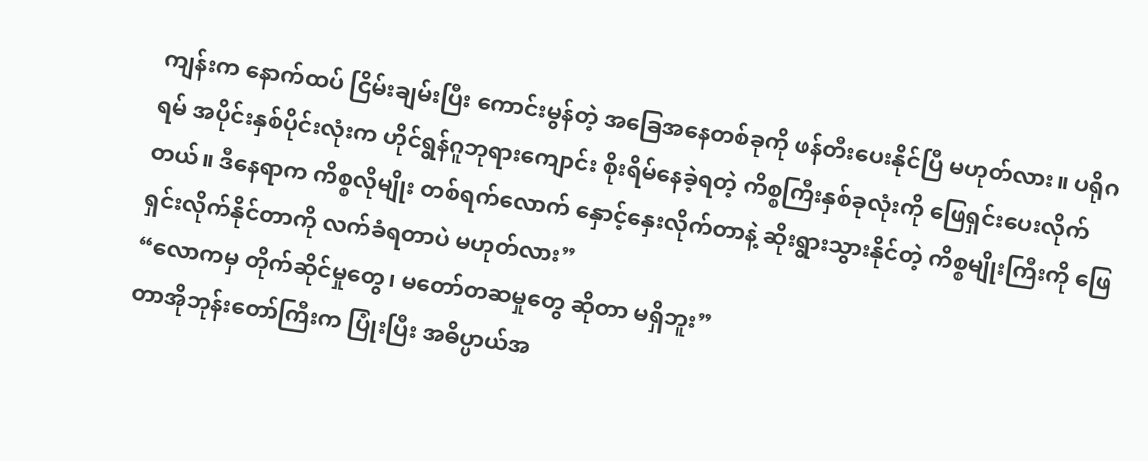ကျန်းက နောက်ထပ် ငြိမ်းချမ်းပြီး ကောင်းမွန်တဲ့ အခြေအနေတစ်ခုကို ဖန်တီးပေးနိုင်ပြီ မဟုတ်လား။ ပရိုဂရမ် အပိုင်းနှစ်ပိုင်းလုံးက ဟိုင်ရွန်ဂူဘုရားကျောင်း စိုးရိမ်နေခဲ့ရတဲ့ ကိစ္စကြီးနှစ်ခုလုံးကို ဖြေရှင်းပေးလိုက်တယ်။ ဒီနေရာက ကိစ္စလိုမျိုး တစ်ရက်လောက် နှောင့်နှေးလိုက်တာနဲ့ ဆိုးရွားသွားနိုင်တဲ့ ကိစ္စမျိုးကြီးကို ဖြေရှင်းလိုက်နိုင်တာကို လက်ခံရတာပဲ မဟုတ်လား”
“လောကမှ တိုက်ဆိုင်မှုတွေ၊ မတော်တဆမှုတွေ ဆိုတာ မရှိဘူး”
တာအိုဘုန်းတော်ကြီးက ပြုံးပြီး အဓိပ္ပာယ်အ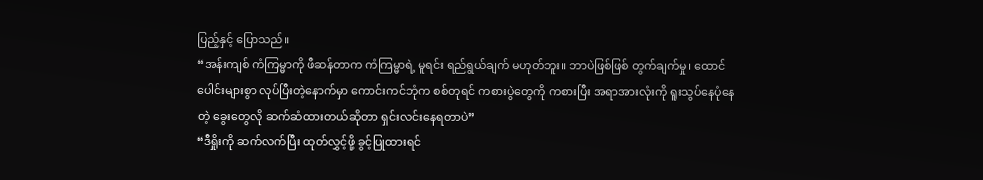ပြည့်နှင့် ပြောသည်။
“အန်းကျစ် ကံကြမ္မာကို ဖီဆန်တာက ကံကြမ္မာရဲ့ မူရင်း ရည်ရွယ်ချက် မဟုတ်ဘူး။ ဘာပဲဖြစ်ဖြစ် တွက်ချက်မှု၊ ထောင်ပေါင်းများစွာ လုပ်ပြီးတဲ့နောက်မှာ ကောင်းကင်ဘုံက စစ်တုရင် ကစားပွဲတွေကို ကစားပြီး အရာအားလုံးကို ရူးသွပ်နေပုံနေတဲ့ ခွေးတွေလို ဆက်ဆံထားတယ်ဆိုတာ ရှင်းလင်းနေရတာပဲ”
“ဒီရှိုးကို ဆက်လက်ပြီး ထုတ်လွှင့်ဖို့ ခွင့်ပြုထားရင်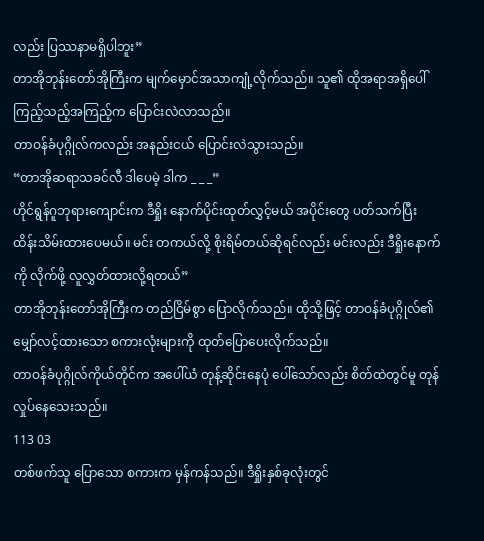လည်း ပြဿနာမရှိပါဘူး”
တာအိုဘုန်းတော်အိုကြီးက မျက်မှောင်အသာကျုံ့လိုက်သည်။ သူ၏ ထိုအရာအရှိပေါ် ကြည့်သည့်အကြည့်က ပြောင်းလဲလာသည်။
တာဝန်ခံပုဂ္ဂိုလ်ကလည်း အနည်းငယ် ပြောင်းလဲသွားသည်။
“တာအိုဆရာသခင်လီ ဒါပေမဲ့ ဒါက _ _ _”
ဟိုင်ရွန်ဂူဘုရားကျောင်းက ဒီရှိုး နောက်ပိုင်းထုတ်လွှင့်မယ် အပိုင်းတွေ ပတ်သက်ပြီး ထိန်းသိမ်းထားပေမယ်။ မင်း တကယ်လို့ စိုးရိမ်တယ်ဆိုရင်လည်း မင်းလည်း ဒီရှိုးနောက်ကို လိုက်ဖို့ လူလွှတ်ထားလို့ရတယ်”
တာအိုဘုန်းတော်အိုကြီးက တည်ငြိမ်စွာ ပြောလိုက်သည်။ ထိုသို့ဖြင့် တာဝန်ခံပုဂ္ဂိုလ်၏ မျှော်လင့်ထားသော စကားလုံးများကို ထုတ်ပြောပေးလိုက်သည်။
တာဝန်ခံပုဂ္ဂိုလ်ကိုယ်တိုင်က အပေါ်ယံ တုန့်ဆိုင်းနေပုံ ပေါ်သော်လည်း စိတ်ထဲတွင်မူ တုန်လှုပ်နေသေးသည်။
113 03
တစ်ဖက်သူ ပြောသော စကားက မှန်ကန်သည်။ ဒီရှိုးနှစ်ခုလုံးတွင်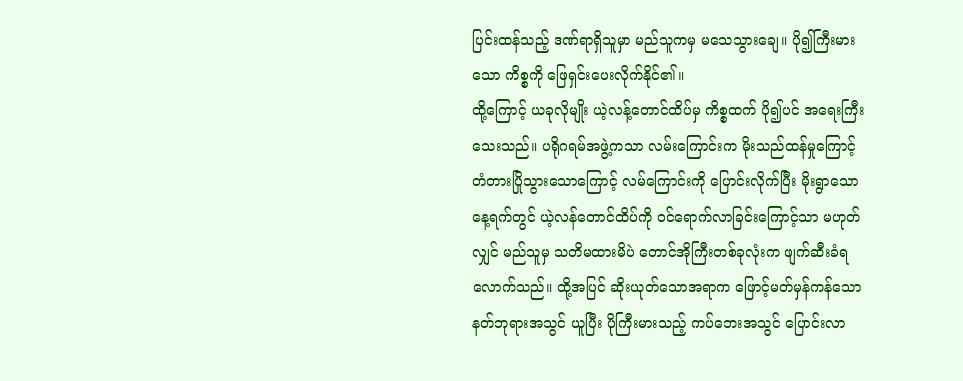ပြင်းထန်သည့် ဒဏ်ရာရှိသူမှာ မည်သူကမှ မသေသွားချေ။ ပို၍ကြီးမားသော ကိစ္စကို ဖြေရှင်းပေးလိုက်နိုင်၏။
ထို့ကြောင့် ယခုလိုမျိုး ယဲ့လန့်တောင်ထိပ်မှ ကိစ္စထက် ပို၍ပင် အရေးကြီးသေးသည်။ ပရိုဂရမ်အဖွဲ့ကသာ လမ်းကြောင်းက မိုးသည်ထန်မှုကြောင့် တံတားပြိုသွားသောကြောင့် လမ်ကြောင်းကို ပြောင်းလိုက်ပြီး မိုးရွာသော နေ့ရက်တွင် ယဲ့လန်တောင်ထိပ်ကို ဝင်ရောက်လာခြင်းကြောင့်သာ မဟုတ်လျှင် မည်သူမှ သတိမထားမိပဲ တောင်အိုကြီးတစ်ခုလုံးက ဖျက်ဆီးခံရလောက်သည်။ ထို့အပြင် ဆိုးယုတ်သောအရာက ဖြောင့်မတ်မှန်ကန်သော နတ်ဘုရားအသွင် ယူပြီး ပိုကြီးမားသည့် ကပ်ဘေးအသွင် ပြောင်းလာ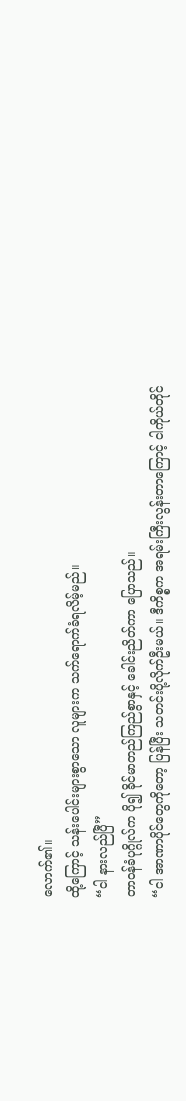လောက်၏။
ထို့ကြောင့် သန်းပေါင်းများစွာသော လူများက သက်ရောက်ခံရလိမ့်မည်။
“ငါ နားလည်ပြီ”
တာဝန်ခံပုဂ္ဂိုလ်က ပို၍ ခိုင်မာတည်ကြည်စွာနှင့် ခေါင်းညိတ်ကာ ပြောသည်။
“ငါ အာဏာပိုင်တွေကိုတော့ ပြန်ပြီး သတင်းပို့လိုက်ဦးမယ်။ ဒီကိစ္စက အရမ်းကြီးလွန်းတာကြောင့် ငါကိုယ်တိုင်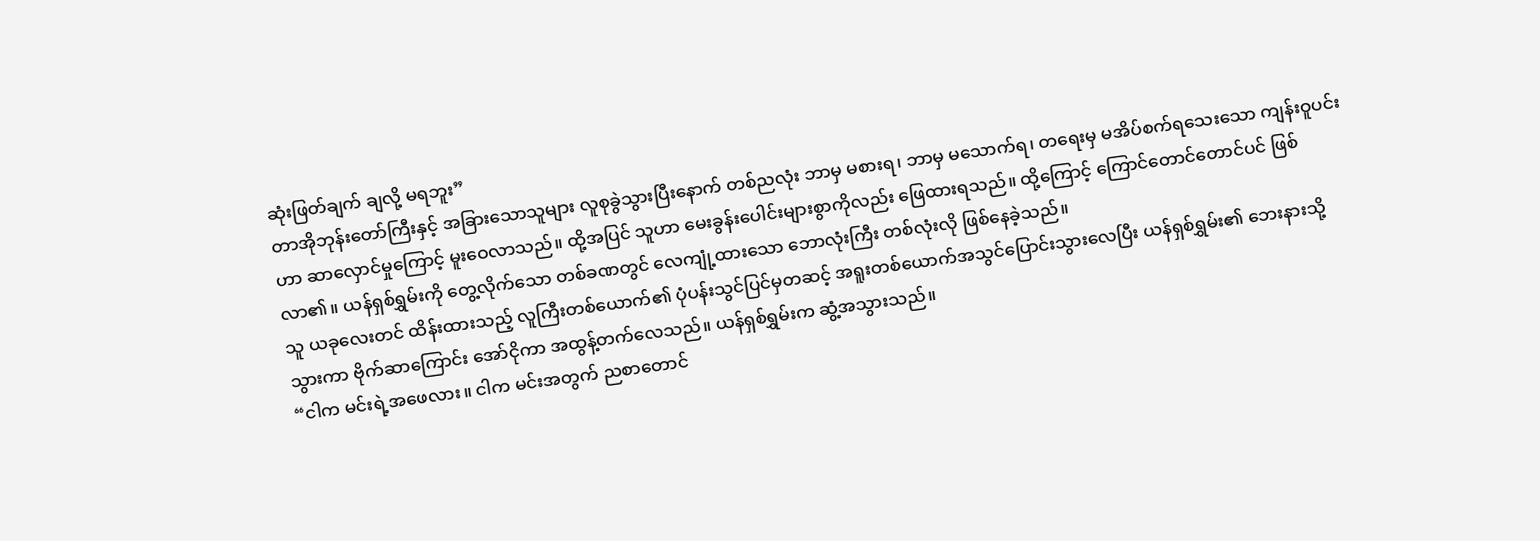ဆုံးဖြတ်ချက် ချလို့ မရဘူး”
တာအိုဘုန်းတော်ကြီးနှင့် အခြားသောသူများ လူစုခွဲသွားပြီးနောက် တစ်ညလုံး ဘာမှ မစားရ၊ ဘာမှ မသောက်ရ၊ တရေးမှ မအိပ်စက်ရသေးသော ကျန်းဝူပင်းဟာ ဆာလှောင်မှုကြောင့် မူးဝေလာသည်။ ထို့အပြင် သူဟာ မေးခွန်းပေါင်းများစွာကိုလည်း ဖြေထားရသည်။ ထို့ကြောင့် ကြောင်တောင်တောင်ပင် ဖြစ်လာ၏။ ယန်ရှစ်ရွှမ်းကို တွေ့လိုက်သော တစ်ခဏတွင် လေကျုံ့ထားသော ဘောလုံးကြီး တစ်လုံးလို ဖြစ်နေခဲ့သည်။
သူ ယခုလေးတင် ထိန်းထားသည့် လူကြီးတစ်ယောက်၏ ပုံပန်းသွင်ပြင်မှတဆင့် အရူးတစ်ယောက်အသွင်ပြောင်းသွားလေပြီး ယန်ရှစ်ရွှမ်း၏ ဘေးနားသို့ သွားကာ ဗိုက်ဆာကြောင်း အော်ငိုကာ အထွန့်တက်လေသည်။ ယန်ရှစ်ရွှမ်းက ဆွံ့အသွားသည်။
“ငါက မင်းရဲ့အဖေလား။ ငါက မင်းအတွက် ညစာတောင်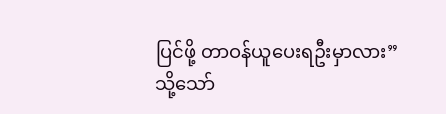ပြင်ဖို့ တာဝန်ယူပေးရဦးမှာလား”
သို့သော်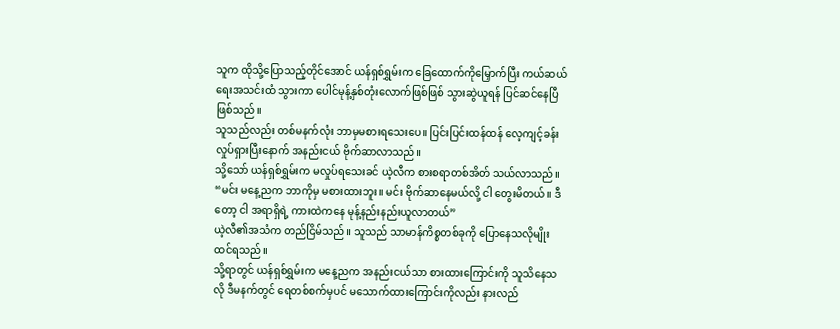သူက ထိုသို့ပြောသည့်တိုင်အောင် ယန်ရှစ်ရွှမ်းက ခြေထောက်ကိုမြှောက်ပြီး ကယ်ဆယ်ရေးအသင်းထံ သွားကာ ပေါင်မုန့်နှစ်တုံးလောက်ဖြစ်ဖြစ် သွားဆွဲယူရန် ပြင်ဆင်နေပြီ ဖြစ်သည်။
သူသည်လည်း တစ်မနက်လုံး ဘာမှမစားရသေးပေ။ ပြင်းပြင်းထန်ထန် လေ့ကျင့်ခန်း လှုပ်ရှားပြီးနောက် အနည်းငယ် ဗိုက်ဆာလာသည်။
သို့သော် ယန်ရှစ်ရွှမ်းက မလှုပ်ရသေးခင် ယဲ့လီက စားစရာတစ်အိတ် သယ်လာသည်။
“မင်း မနေ့ညက ဘာကိုမှ မစားထားဘူး။ မင်း ဗိုက်ဆာနေမယ်လို့ ငါ တွေးမိတယ်။ ဒီတော့ ငါ အရာရှိရဲ့ ကားထဲကနေ မုန့်နည်းနည်းယူလာတယ်”
ယဲ့လီ၏အသံက တည်ငြိမ်သည်။ သူသည် သာမာန်ကိစ္စတစ်ခုကို ပြောနေသလိုမျိုး ထင်ရသည်။
သို့ရာတွင် ယန်ရှစ်ရွှမ်းက မနေ့ညက အနည်းငယ်သာ စားထားကြောင်းကို သူသိနေသလို ဒီမနက်တွင် ရေတစ်စက်မှပင် မသောက်ထားကြောင်းကိုလည်း နားလည်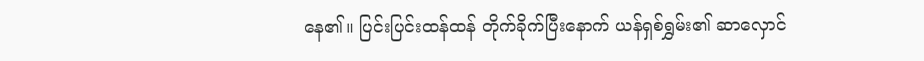နေ၏။ ပြင်းပြင်းထန်ထန် တိုက်ခိုက်ပြီးနောက် ယန်ရှစ်ရွှမ်း၏ ဆာလှောင်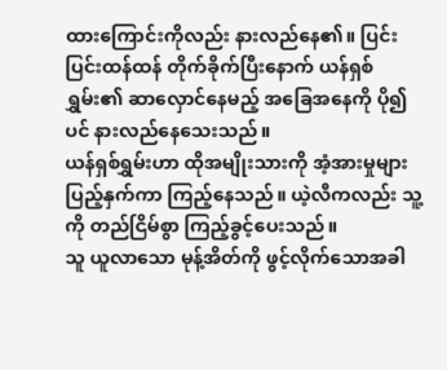ထားကြောင်းကိုလည်း နားလည်နေ၏။ ပြင်းပြင်းထန်ထန် တိုက်ခိုက်ပြီးနောက် ယန်ရှစ်ရွှမ်း၏ ဆာလှောင်နေမည့် အခြေအနေကို ပို၍ပင် နားလည်နေသေးသည်။
ယန်ရှစ်ရွှမ်းဟာ ထိုအမျိုးသားကို အံ့အားမှုများ ပြည့်နှက်ကာ ကြည့်နေသည်။ ယဲ့လီကလည်း သူ့ကို တည်ငြိမ်စွာ ကြည့်ခွင့်ပေးသည်။
သူ ယူလာသော မုန့်အိတ်ကို ဖွင့်လိုက်သောအခါ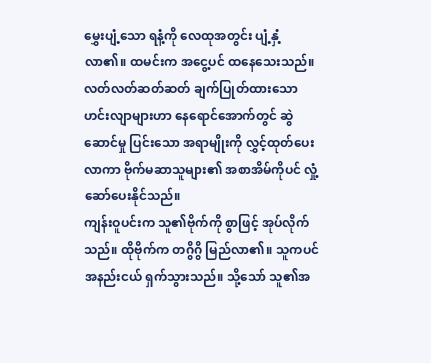မွှေးပျံ့သော ရနံ့ကို လေထုအတွင်း ပျံ့နှံ့လာ၏။ ထမင်းက အငွေ့ပင် ထနေသေးသည်။ လတ်လတ်ဆတ်ဆတ် ချက်ပြုတ်ထားသော ဟင်းလျာများဟာ နေရောင်အောက်တွင် ဆွဲဆောင်မှု ပြင်းသော အရာမျိုးကို လွှင့်ထုတ်ပေးလာကာ ဗိုက်မဆာသူများ၏ အစာအိမ်ကိုပင် လှုံ့ဆော်ပေးနိုင်သည်။
ကျန်းဝူပင်းက သူ၏ဗိုက်ကို စွာဖြင့် အုပ်လိုက်သည်။ ထိုဗိုက်က တဂွိဂွိ မြည်လာ၏။ သူကပင် အနည်းငယ် ရှက်သွားသည်။ သို့သော် သူ၏အ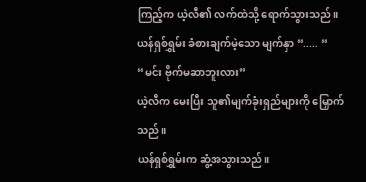ကြည့်က ယဲ့လီ၏ လက်ထဲသို့ ရောက်သွားသည်။
ယန်ရှစ်ရွှမ်း ခံစားချက်မဲ့သော မျက်နှာ “..... “
“မင်း ဗိုက်မဆာဘူးလား”
ယဲ့လီက မေးပြီး သူ၏မျက်ခုံးရှည်များကို မြှောက်သည်။
ယန်ရှစ်ရွှမ်းက ဆွံ့အသွားသည်။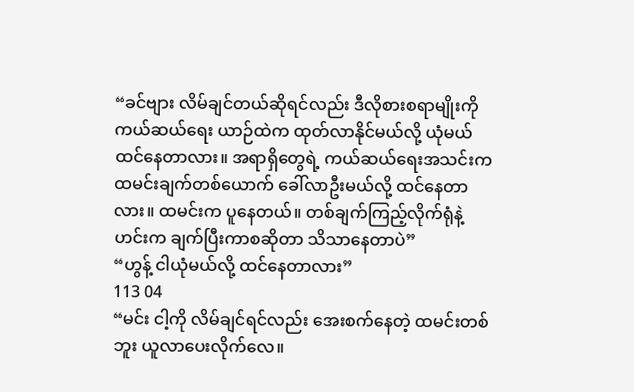“ခင်ဗျား လိမ်ချင်တယ်ဆိုရင်လည်း ဒီလိုစားစရာမျိုးကို ကယ်ဆယ်ရေး ယာဉ်ထဲက ထုတ်လာနိုင်မယ်လို့ ယုံမယ်ထင်နေတာလား။ အရာရှိတွေရဲ့ ကယ်ဆယ်ရေးအသင်းက ထမင်းချက်တစ်ယောက် ခေါ်လာဦးမယ်လို့ ထင်နေတာလား။ ထမင်းက ပူနေတယ်။ တစ်ချက်ကြည့်လိုက်ရုံနဲ့ ဟင်းက ချက်ပြီးကာစဆိုတာ သိသာနေတာပဲ”
“ဟွန့် ငါယုံမယ်လို့ ထင်နေတာလား”
113 04
“မင်း ငါ့ကို လိမ်ချင်ရင်လည်း အေးစက်နေတဲ့ ထမင်းတစ်ဘူး ယူလာပေးလိုက်လေ။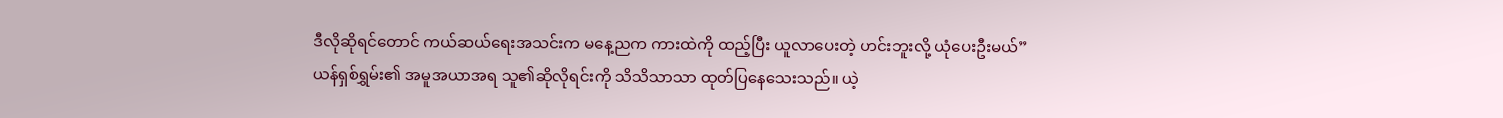ဒီလိုဆိုရင်တောင် ကယ်ဆယ်ရေးအသင်းက မနေ့ညက ကားထဲကို ထည့်ပြီး ယူလာပေးတဲ့ ဟင်းဘူးလို့ ယုံပေးဦးမယ်”
ယန်ရှစ်ရွှမ်း၏ အမူအယာအရ သူ၏ဆိုလိုရင်းကို သိသိသာသာ ထုတ်ပြနေသေးသည်။ ယဲ့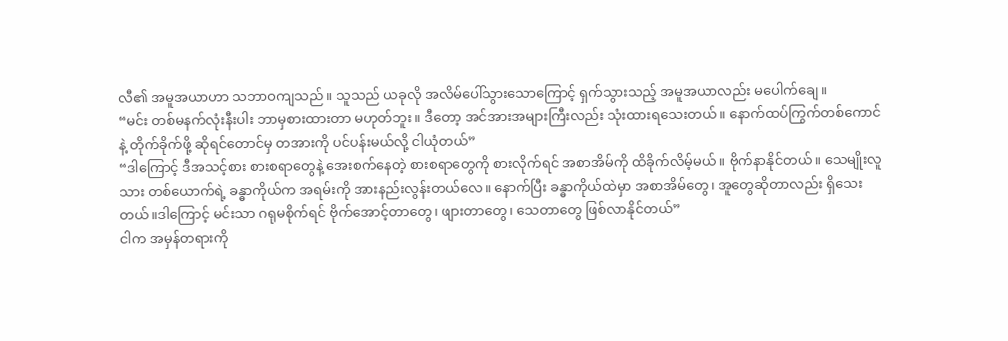လီ၏ အမူအယာဟာ သဘာဝကျသည်။ သူသည် ယခုလို အလိမ်ပေါ်သွားသောကြောင့် ရှက်သွားသည့် အမူအယာလည်း မပေါက်ချေ။
“မင်း တစ်မနက်လုံးနီးပါး ဘာမှစားထားတာ မဟုတ်ဘူး။ ဒီတော့ အင်အားအများကြီးလည်း သုံးထားရသေးတယ်။ နောက်ထပ်ကြွက်တစ်ကောင်နဲ့ တိုက်ခိုက်ဖို့ ဆိုရင်တောင်မှ တအားကို ပင်ပန်းမယ်လို့ ငါယုံတယ်”
“ဒါကြောင့် ဒီအသင့်စား စားစရာတွေနဲ့ အေးစက်နေတဲ့ စားစရာတွေကို စားလိုက်ရင် အစာအိမ်ကို ထိခိုက်လိမ့်မယ်။ ဗိုက်နာနိုင်တယ်။ သေမျိုးလူသား တစ်ယောက်ရဲ့ ခန္ဓာကိုယ်က အရမ်းကို အားနည်းလွန်းတယ်လေ။ နောက်ပြီး ခန္ဓာကိုယ်ထဲမှာ အစာအိမ်တွေ၊ အူတွေဆိုတာလည်း ရှိသေးတယ်။ဒါကြောင့် မင်းသာ ဂရုမစိုက်ရင် ဗိုက်အောင့်တာတွေ၊ ဖျားတာတွေ၊ သေတာတွေ ဖြစ်လာနိုင်တယ်”
ငါက အမှန်တရားကို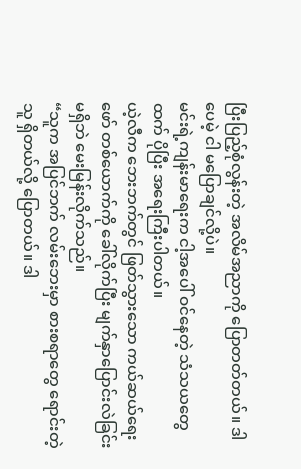ပြီးပြည့်စုံလွန်းတဲ့ အလိမ်အညာကို ပြောတတ်တယ်။ ဒါပေမဲ့ ငါ မပြောချင်လို့ပဲ။
မင်းရဲ့ကျန်းမာရေးက ငါ့အပေါ် ဝင်နေတဲ့ သံသယတွေထက် ပိုပြီး အရေးကြီးပါတယ်။
ယဲ့လီက ဘေးဘက်တွင် ဖြတ်သွားသော ကယ်ဆယ်ရေးဖော် တစ်ယောက်ကို ခေါ်လိုက်ပြီး မျက်နှာပြောင်းလဲခြင်း မရှိဘဲ မေးမြန်းလိုက်သည်။
“သူက အပြင်ဘက် လမ်းဘေးမှာ စားစရာတွေ ရောင်းတဲ့သူ ရှိတယ်လို့ ပြောတယ်။ ဒါ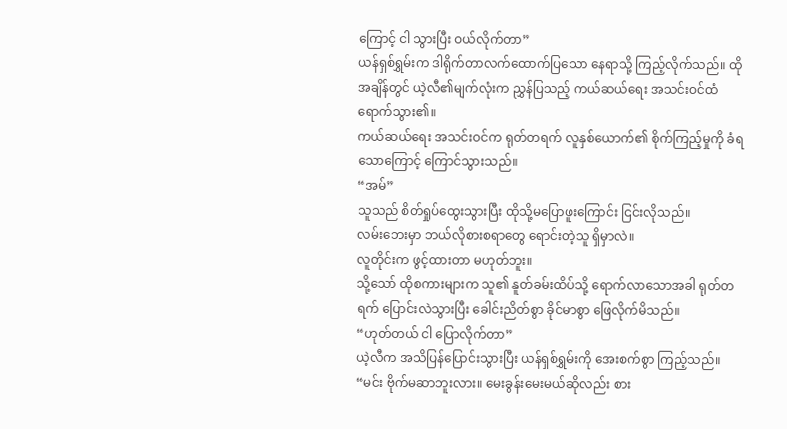ကြောင့် ငါ သွားပြီး ဝယ်လိုက်တာ”
ယန်ရှစ်ရွှမ်းက ဒါရိုက်တာလက်ထောက်ပြသော နေရာသို့ ကြည့်လိုက်သည်။ ထိုအချိန်တွင် ယဲ့လီ၏မျက်လုံးက ညွှန်ပြသည့် ကယ်ဆယ်ရေး အသင်းဝင်ထံ ရောက်သွား၏။
ကယ်ဆယ်ရေး အသင်းဝင်က ရုတ်တရက် လူနှစ်ယောက်၏ စိုက်ကြည့်မှုကို ခံရသောကြောင့် ကြောင်သွားသည်။
“အမ်”
သူသည် စိတ်ရှုပ်ထွေးသွားပြီး ထိုသို့မပြောဖူးကြောင်း ငြင်းလိုသည်။
လမ်းဘေးမှာ ဘယ်လိုစားစရာတွေ ရောင်းတဲ့သူ ရှိမှာလဲ။
လူတိုင်းက ဖွင့်ထားတာ မဟုတ်ဘူး။
သို့သော် ထိုစကားများက သူ၏ နူတ်ခမ်းထိပ်သို့ ရောက်လာသောအခါ ရုတ်တရက် ပြောင်းလဲသွားပြီး ခေါင်းညိတ်စွာ ခိုင်မာစွာ ဖြေလိုက်မိသည်။
“ဟုတ်တယ် ငါ ပြောလိုက်တာ”
ယဲ့လီက အသိပြန်ပြောင်းသွားပြီး ယန်ရှစ်ရွှမ်းကို အေးစက်စွာ ကြည့်သည်။
“မင်း ဗိုက်မဆာဘူးလား။ မေးခွန်းမေးမယ်ဆိုလည်း စား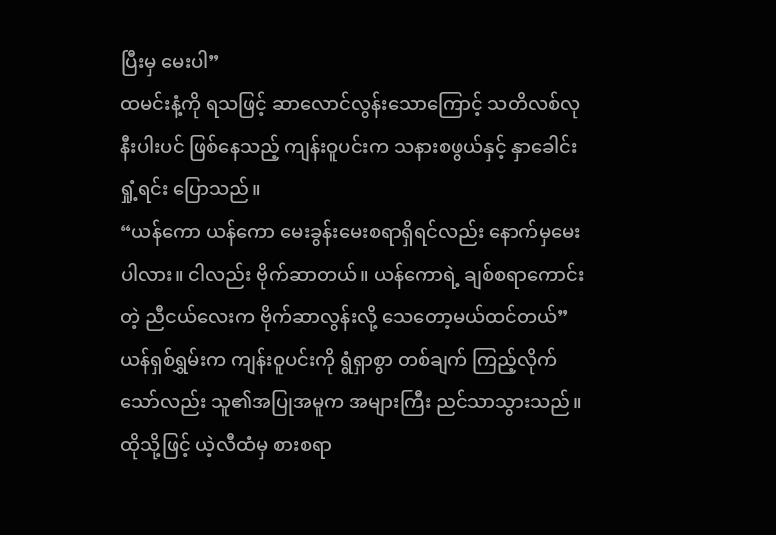ပြီးမှ မေးပါ”
ထမင်းနံ့ကို ရသဖြင့် ဆာလောင်လွန်းသောကြောင့် သတိလစ်လုနီးပါးပင် ဖြစ်နေသည့် ကျန်းဝူပင်းက သနားစဖွယ်နှင့် နှာခေါင်းရှုံ့ရင်း ပြောသည်။
“ယန်ကော ယန်ကော မေးခွန်းမေးစရာရှိရင်လည်း နောက်မှမေးပါလား။ ငါလည်း ဗိုက်ဆာတယ်။ ယန်ကောရဲ့ ချစ်စရာကောင်းတဲ့ ညီငယ်လေးက ဗိုက်ဆာလွန်းလို့ သေတော့မယ်ထင်တယ်”
ယန်ရှစ်ရွှမ်းက ကျန်းဝူပင်းကို ရွံရှာစွာ တစ်ချက် ကြည့်လိုက်သော်လည်း သူ၏အပြုအမူက အများကြီး ညင်သာသွားသည်။ ထိုသို့ဖြင့် ယဲ့လီထံမှ စားစရာ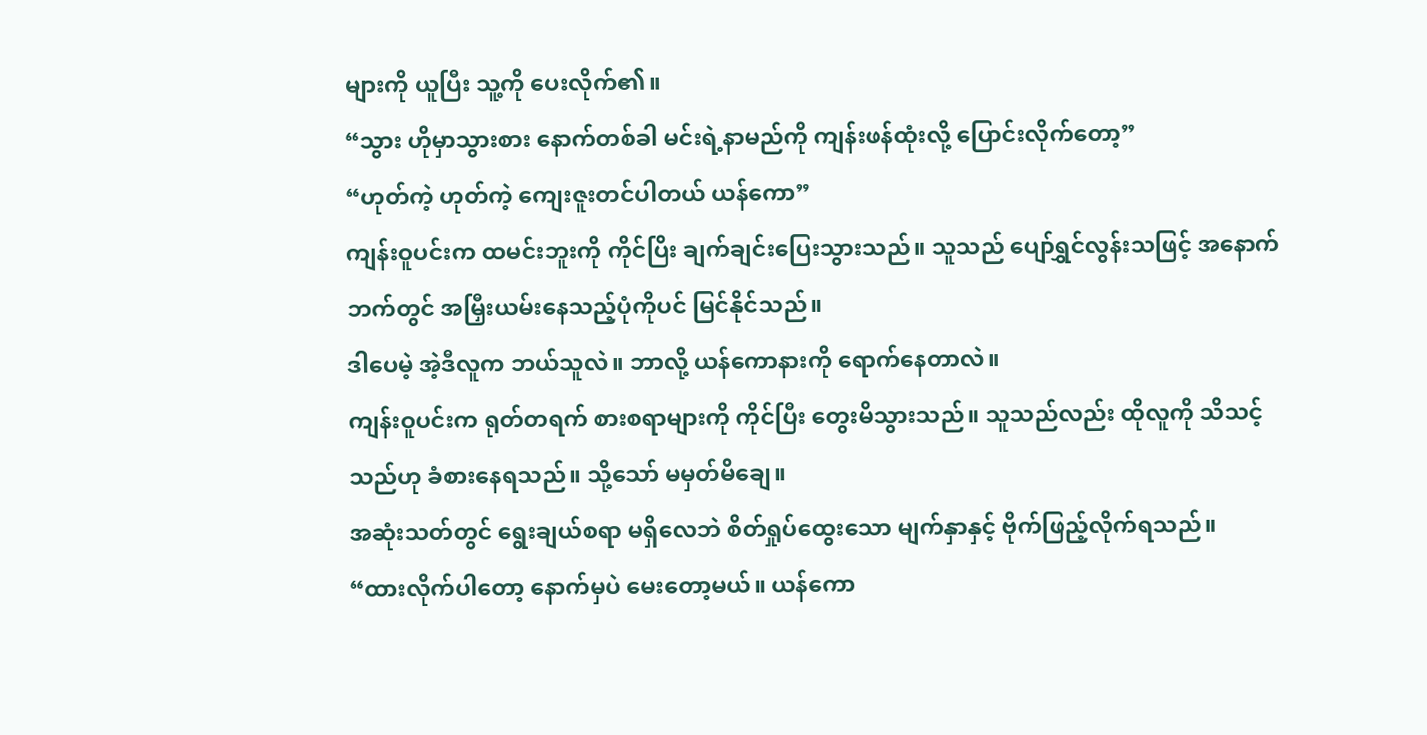များကို ယူပြီး သူ့ကို ပေးလိုက်၏။
“သွား ဟိုမှာသွားစား နောက်တစ်ခါ မင်းရဲ့နာမည်ကို ကျန်းဖန်ထုံးလို့ ပြောင်းလိုက်တော့”
“ဟုတ်ကဲ့ ဟုတ်ကဲ့ ကျေးဇူးတင်ပါတယ် ယန်ကော”
ကျန်းဝူပင်းက ထမင်းဘူးကို ကိုင်ပြိး ချက်ချင်းပြေးသွားသည်။ သူသည် ပျော်ရွှင်လွန်းသဖြင့် အနောက်ဘက်တွင် အမြှီးယမ်းနေသည့်ပုံကိုပင် မြင်နိုင်သည်။
ဒါပေမဲ့ အဲ့ဒီလူက ဘယ်သူလဲ။ ဘာလို့ ယန်ကောနားကို ရောက်နေတာလဲ။
ကျန်းဝူပင်းက ရုတ်တရက် စားစရာများကို ကိုင်ပြီး တွေးမိသွားသည်။ သူသည်လည်း ထိုလူကို သိသင့်သည်ဟု ခံစားနေရသည်။ သို့သော် မမှတ်မိချေ။
အဆုံးသတ်တွင် ရွေးချယ်စရာ မရှိလေဘဲ စိတ်ရှုပ်ထွေးသော မျက်နှာနှင့် ဗိုက်ဖြည့်လိုက်ရသည်။
“ထားလိုက်ပါတော့ နောက်မှပဲ မေးတော့မယ်။ ယန်ကော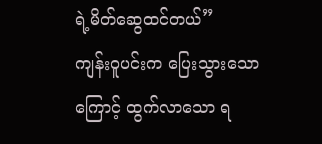ရဲ့မိတ်ဆွေထင်တယ်”
ကျန်းဝူပင်းက ပြေးသွားသောကြောင့် ထွက်လာသော ရ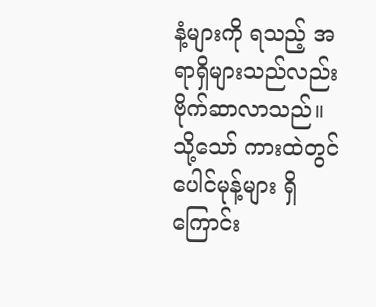နံ့များကို ရသည့် အရာရှိများသည်လည်း ဗိုက်ဆာလာသည်။ သို့သော် ကားထဲတွင် ပေါင်မုန့်များ ရှိကြောင်း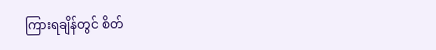ကြားရချိန်တွင် စိတ်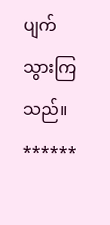ပျက်သွားကြသည်။
******